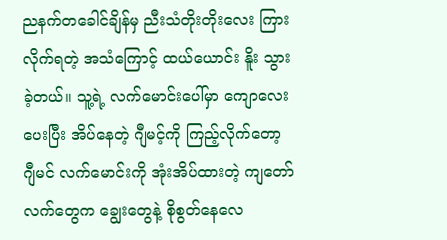ညနက်တခေါင်ချိန်မှ ညီးသံတိုးတိုးလေး ကြားလိုက်ရတဲ့ အသံကြောင့် ထယ်ယောင်း နိူး သွားခဲ့တယ်။ သူ့ရဲ့ လက်မောင်းပေါ်မှာ ကျောလေး ပေးပြီး အိပ်နေတဲ့ ဂျီမင့်ကို ကြည့်လိုက်တော့ ဂျီမင် လက်မောင်းကို အုံးအိပ်ထားတဲ့ ကျတော်လက်တွေက ချွေးတွေနဲ့ စိုစွတ်နေလေ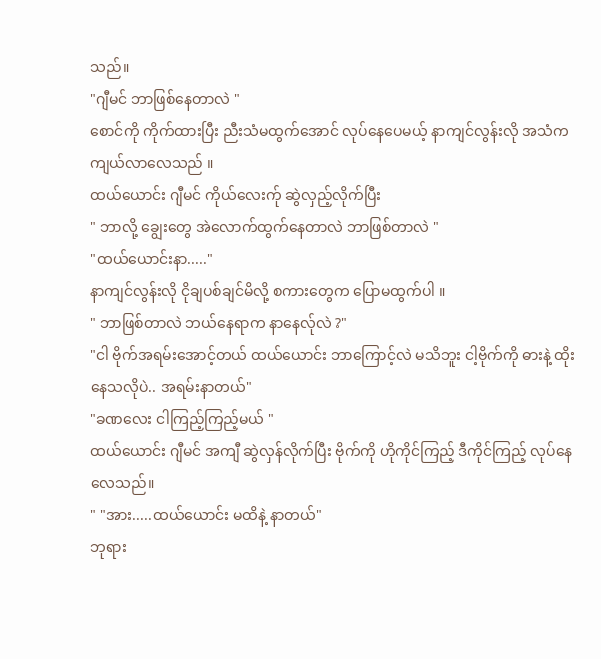သည်။
"ဂျီမင် ဘာဖြစ်နေတာလဲ "
စောင်ကို ကိုက်ထားပြီး ညီးသံမထွက်အောင် လုပ်နေပေမယ့် နာကျင်လွန်းလို အသံက ကျယ်လာလေသည် ။
ထယ်ယောင်း ဂျီမင် ကိုယ်လေးက်ု ဆွဲလှည့်လိုက်ပြီး
" ဘာလို့ ချွေးတွေ အဲလောက်ထွက်နေတာလဲ ဘာဖြစ်တာလဲ "
"ထယ်ယောင်းနာ....."
နာကျင်လွန်းလို ငိုချပစ်ချင်မိလို့ စကားတွေက ပြောမထွက်ပါ ။
" ဘာဖြစ်တာလဲ ဘယ်နေရာက နာနေလ်ုလဲ ?"
"ငါ ဗိုက်အရမ်းအောင့်တယ် ထယ်ယောင်း ဘာကြောင့်လဲ မသိဘူး ငါ့ဗိုက်ကို ဓားနဲ့ ထိုးနေသလိုပဲ.. အရမ်းနာတယ်"
"ခဏလေး ငါကြည့်ကြည့်မယ် "
ထယ်ယောင်း ဂျီမင် အကျီ ဆွဲလှန်လိုက်ပြီး ဗိုက်ကို ဟိုကိုင်ကြည့် ဒီကိုင်ကြည့် လုပ်နေလေသည်။
" "အား.....ထယ်ယောင်း မထိနဲ့ နာတယ်"
ဘုရား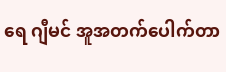ရေ ဂျီမင် အူအတက်ပေါက်တာ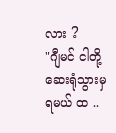လား ?
"ဂျီမင် ငါတို့ ဆေးရုံသွားမှ ရမယ် ထ ..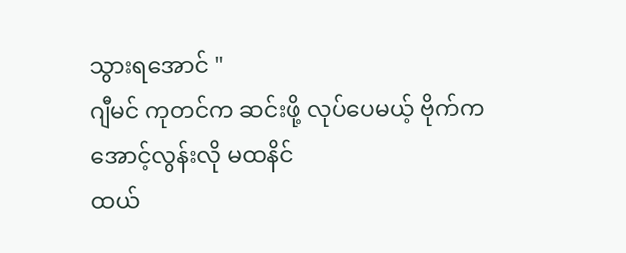သွားရအောင် "
ဂျီမင် ကုတင်က ဆင်းဖို့ လုပ်ပေမယ့် ဗိုက်က အောင့်လွန်းလို မထနိင်
ထယ်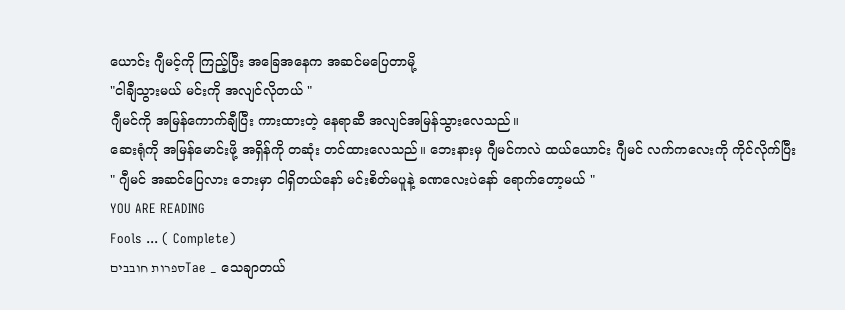ယောင်း ဂျီမင့်ကို ကြည့်ပြီး အခြေအနေက အဆင်မပြေတာမို့
"ငါချီသွားမယ် မင်းကို အလျင်လိုတယ် "
ဂျီမင်ကို အမြန်ကောက်ချီပြီး ကားထားတဲ့ နေရာဆီ အလျင်အမြန်သွားလေသည်။
ဆေးရုံကို အမြန်မောင်းဖို့ အရှိန်ကို တဆုံး တင်ထားလေသည်။ ဘေးနားမှ ဂျီမင်ကလဲ ထယ်ယောင်း ဂျီမင် လက်ကလေးကို ကိုင်လိုက်ပြီး
" ဂျီမင် အဆင်ပြေလား ဘေးမှာ ငါရှိတယ်နော် မင်းစိတ်မပူနဲ့ ခဏလေးပဲနော် ရောက်တော့မယ် "
YOU ARE READING
Fools ... ( Complete)
ספרות חובביםTae _ သေချာတယ်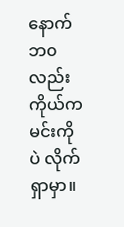နောက်ဘ၀လည်း ကိုယ်ကမင်းကိုပဲ လိုက်ရှာမှာ။